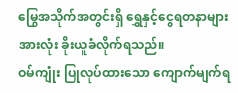မြွေအသိုက်အတွင်းရှိ ရွှေနှင့်ငွေရတနာများအားလုံး ခိုးယူခံလိုက်ရသည်။
ဝမ်ကျုံး ပြုလုပ်ထားသော ကျောက်မျက်ရ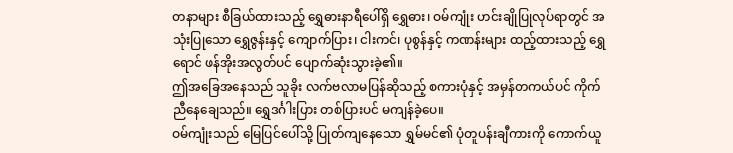တနာများ စီခြယ်ထားသည့် ရွှေဓားနာရီပေါ်ရှိ ရွှေဓား၊ ဝမ်ကျုံး ဟင်းချိုပြုလုပ်ရာတွင် အသုံးပြုသော ရွှေဇွန်းနှင့် ကျောက်ပြား၊ ငါးကင်၊ ပုစွန်နှင့် ကဏန်းများ ထည့်ထားသည့် ရွှေရောင် ဖန်အိုးအလွတ်ပင် ပျောက်ဆုံးသွားခဲ့၏။
ဤအခြေအနေသည် သူခိုး လက်ဗလာမပြန်ဆိုသည့် စကားပုံနှင့် အမှန်တကယ်ပင် ကိုက်ညီနေချေသည်။ ရွှေဒင်္ဂါးပြား တစ်ပြားပင် မကျန်ခဲ့ပေ။
ဝမ်ကျုံးသည် မြေပြင်ပေါ်သို့ ပြုတ်ကျနေသော ရွှမ်မင်၏ ပုံတူပန်းချီကားကို ကောက်ယူ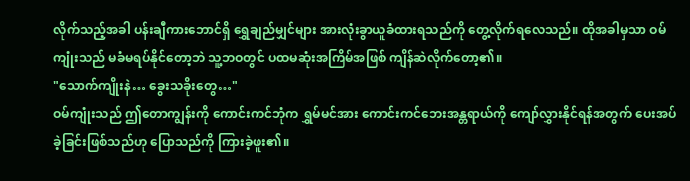လိုက်သည့်အခါ ပန်းချီကားဘောင်ရှိ ရွှေချည်မျှင်များ အားလုံးခွာယူခံထားရသည်ကို တွေ့လိုက်ရလေသည်။ ထိုအခါမှသာ ဝမ်ကျုံးသည် မခံမရပ်နိုင်တော့ဘဲ သူ့ဘဝတွင် ပထမဆုံးအကြိမ်အဖြစ် ကျိန်ဆဲလိုက်တော့၏။
"သောက်ကျိုးနဲ… ခွေးသခိုးတွေ…"
ဝမ်ကျုံးသည် ဤတောကျွန်းကို ကောင်းကင်ဘုံက ရွှမ်မင်အား ကောင်းကင်ဘေးအန္တရာယ်ကို ကျော်လွှားနိုင်ရန်အတွက် ပေးအပ်ခဲ့ခြင်းဖြစ်သည်ဟု ပြောသည်ကို ကြားခဲ့ဖူး၏။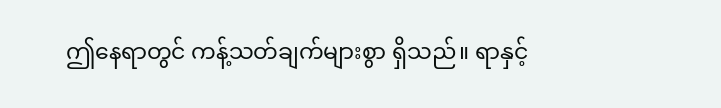ဤနေရာတွင် ကန့်သတ်ချက်များစွာ ရှိသည်။ ရာနှင့်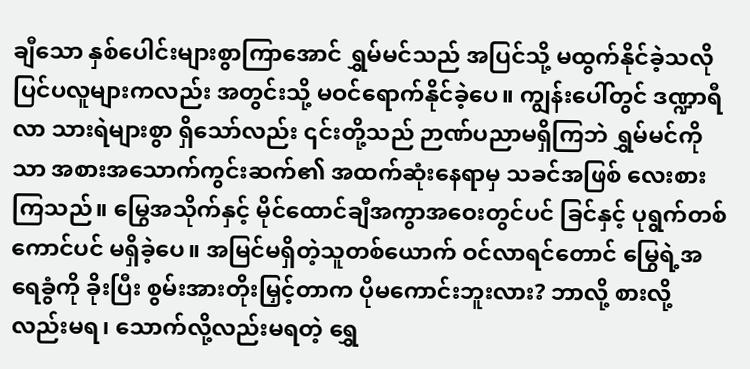ချီသော နှစ်ပေါင်းများစွာကြာအောင် ရွှမ်မင်သည် အပြင်သို့ မထွက်နိုင်ခဲ့သလို ပြင်ပလူများကလည်း အတွင်းသို့ မဝင်ရောက်နိုင်ခဲ့ပေ။ ကျွန်းပေါ်တွင် ဒဏ္ဍာရီလာ သားရဲများစွာ ရှိသော်လည်း ၎င်းတို့သည် ဉာဏ်ပညာမရှိကြဘဲ ရွှမ်မင်ကိုသာ အစားအသောက်ကွင်းဆက်၏ အထက်ဆုံးနေရာမှ သခင်အဖြစ် လေးစားကြသည်။ မြွေအသိုက်နှင့် မိုင်ထောင်ချီအကွာအဝေးတွင်ပင် ခြင်နှင့် ပုရွက်တစ်ကောင်ပင် မရှိခဲ့ပေ။ အမြင်မရှိတဲ့သူတစ်ယောက် ဝင်လာရင်တောင် မြွေရဲ့အရေခွံကို ခိုးပြီး စွမ်းအားတိုးမြှင့်တာက ပိုမကောင်းဘူးလား? ဘာလို့ စားလို့လည်းမရ၊ သောက်လို့လည်းမရတဲ့ ရွှေ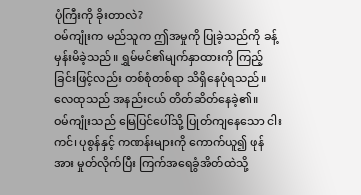ပုံကြီးကို ခိုးတာလဲ?
ဝမ်ကျုံးက မည်သူက ဤအမှုကို ပြုခဲ့သည်ကို ခန့်မှန်းမိခဲ့သည်။ ရွှမ်မင်၏မျက်နှာထားကို ကြည့်ခြင်းဖြင့်လည်း တစ်စုံတစ်ရာ သိရှိနေပုံရသည်။
လေထုသည် အနည်းငယ် တိတ်ဆိတ်နေခဲ့၏။
ဝမ်ကျုံးသည် မြေပြင်ပေါ်သို့ ပြုတ်ကျနေသော ငါးကင်၊ ပုစွန်နှင့် ကဏန်းများကို ကောက်ယူ၍ ဖုန်အား မှုတ်လိုက်ပြီး ကြက်အရေခွံအိတ်ထဲသို့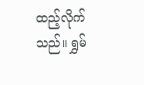ထည့်လိုက်သည်။ ရွှမ်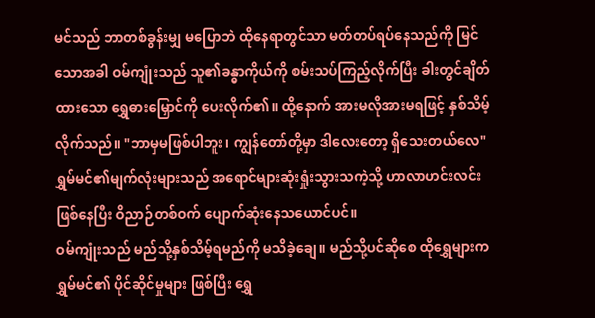မင်သည် ဘာတစ်ခွန်းမျှ မပြောဘဲ ထိုနေရာတွင်သာ မတ်တပ်ရပ်နေသည်ကို မြင်သောအခါ ဝမ်ကျုံးသည် သူ၏ခန္ဓာကိုယ်ကို စမ်းသပ်ကြည့်လိုက်ပြီး ခါးတွင်ချိတ်ထားသော ရွှေဓားမြှောင်ကို ပေးလိုက်၏။ ထို့နောက် အားမလိုအားမရဖြင့် နှစ်သိမ့်လိုက်သည်။ "ဘာမှမဖြစ်ပါဘူး၊ ကျွန်တော်တို့မှာ ဒါလေးတော့ ရှိသေးတယ်လေ"
ရွှမ်မင်၏မျက်လုံးများသည် အရောင်များဆုံးရှုံးသွားသကဲ့သို့ ဟာလာဟင်းလင်းဖြစ်နေပြီး ဝိညာဉ်တစ်ဝက် ပျောက်ဆုံးနေသယောင်ပင်။
ဝမ်ကျုံးသည် မည်သို့နှစ်သိမ့်ရမည်ကို မသိခဲ့ချေ။ မည်သို့ပင်ဆိုစေ ထိုရွှေများက ရွှမ်မင်၏ ပိုင်ဆိုင်မှုများ ဖြစ်ပြီး ရွှေ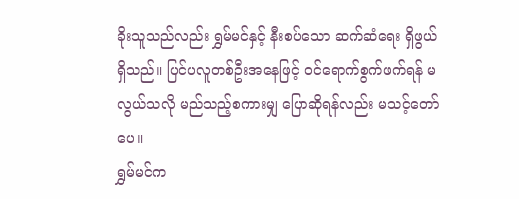ခိုးသူသည်လည်း ရွှမ်မင်နှင့် နီးစပ်သော ဆက်ဆံရေး ရှိဖွယ်ရှိသည်။ ပြင်ပလူတစ်ဦးအနေဖြင့် ဝင်ရောက်စွက်ဖက်ရန် မလွယ်သလို မည်သည့်စကားမျှ ပြောဆိုရန်လည်း မသင့်တော်ပေ။
ရွှမ်မင်က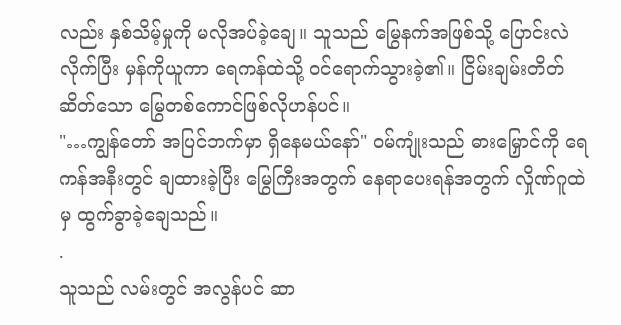လည်း နှစ်သိမ့်မှုကို မလိုအပ်ခဲ့ချေ။ သူသည် မြွေနက်အဖြစ်သို့ ပြောင်းလဲလိုက်ပြီး မှန်ကိုယူကာ ရေကန်ထဲသို့ ဝင်ရောက်သွားခဲ့၏။ ငြိမ်းချမ်းတိတ်ဆိတ်သော မြွေတစ်ကောင်ဖြစ်လိုဟန်ပင်။
"…ကျွန်တော် အပြင်ဘက်မှာ ရှိနေမယ်နော်" ဝမ်ကျုံးသည် ဓားမြှောင်ကို ရေကန်အနီးတွင် ချထားခဲ့ပြီး မြွေကြီးအတွက် နေရာပေးရန်အတွက် လှိုဏ်ဂူထဲမှ ထွက်ခွာခဲ့ချေသည်။
.
သူသည် လမ်းတွင် အလွန်ပင် ဆာ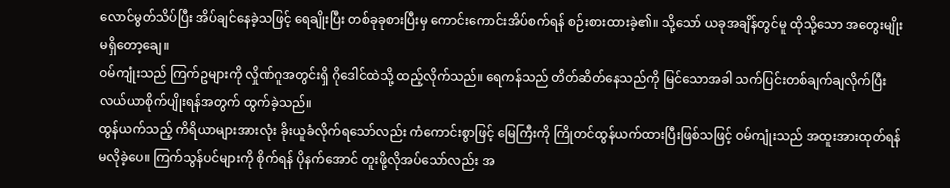လောင်မွတ်သိပ်ပြီး အိပ်ချင်နေခဲ့သဖြင့် ရေချိုးပြီး တစ်ခုခုစားပြီးမှ ကောင်းကောင်းအိပ်စက်ရန် စဉ်းစားထားခဲ့၏။ သို့သော် ယခုအချိန်တွင်မူ ထိုသို့သော အတွေးမျိုး မရှိတော့ချေ။
ဝမ်ကျုံးသည် ကြက်ဥများကို လှိုဏ်ဂူအတွင်းရှိ ဂိုဒေါင်ထဲသို့ ထည့်လိုက်သည်။ ရေကန်သည် တိတ်ဆိတ်နေသည်ကို မြင်သောအခါ သက်ပြင်းတစ်ချက်ချလိုက်ပြီး လယ်ယာစိုက်ပျိုးရန်အတွက် ထွက်ခဲ့သည်။
ထွန်ယက်သည့် ကိရိယာများအားလုံး ခိုးယူခံလိုက်ရသော်လည်း ကံကောင်းစွာဖြင့် မြေကြီးကို ကြိုတင်ထွန်ယက်ထားပြီးဖြစ်သဖြင့် ဝမ်ကျုံးသည် အထူးအားထုတ်ရန် မလိုခဲ့ပေ။ ကြက်သွန်ပင်များကို စိုက်ရန် ပိုနက်အောင် တူးဖို့လိုအပ်သော်လည်း အ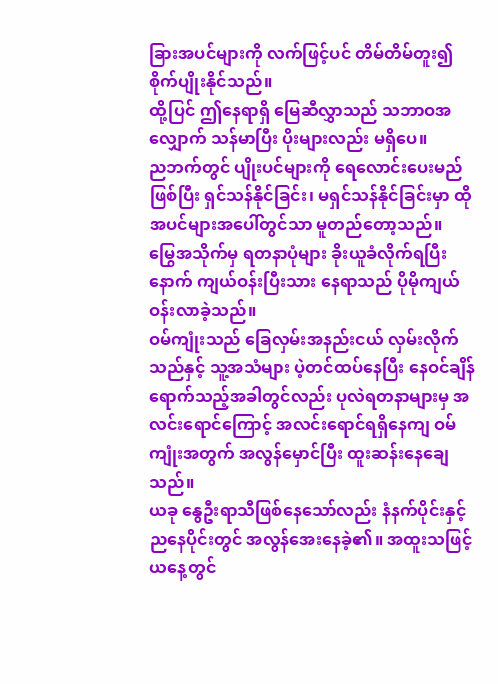ခြားအပင်များကို လက်ဖြင့်ပင် တိမ်တိမ်တူး၍ စိုက်ပျိုးနိုင်သည်။
ထို့ပြင် ဤနေရာရှိ မြေဆီလွှာသည် သဘာဝအလျှောက် သန်မာပြီး ပိုးများလည်း မရှိပေ။
ညဘက်တွင် ပျိုးပင်များကို ရေလောင်းပေးမည်ဖြစ်ပြီး ရှင်သန်နိုင်ခြင်း၊ မရှင်သန်နိုင်ခြင်းမှာ ထိုအပင်များအပေါ်တွင်သာ မူတည်တော့သည်။
မြွေအသိုက်မှ ရတနာပုံများ ခိုးယူခံလိုက်ရပြီးနောက် ကျယ်ဝန်းပြီးသား နေရာသည် ပိုမိုကျယ်ဝန်းလာခဲ့သည်။
ဝမ်ကျုံးသည် ခြေလှမ်းအနည်းငယ် လှမ်းလိုက်သည်နှင့် သူ့အသံများ ပဲ့တင်ထပ်နေပြီး နေဝင်ချိန်ရောက်သည့်အခါတွင်လည်း ပုလဲရတနာများမှ အလင်းရောင်ကြောင့် အလင်းရောင်ရရှိနေကျ ဝမ်ကျုံးအတွက် အလွန်မှောင်ပြီး ထူးဆန်းနေချေသည်။
ယခု နွေဦးရာသီဖြစ်နေသော်လည်း နံနက်ပိုင်းနှင့် ညနေပိုင်းတွင် အလွန်အေးနေခဲ့၏။ အထူးသဖြင့် ယနေ့တွင်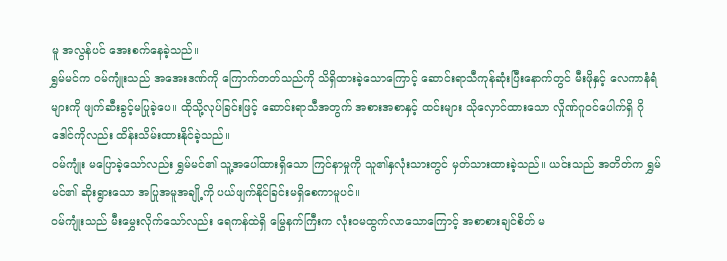မူ အလွန်ပင် အေးစက်နေခဲ့သည်။
ရွှမ်မင်က ဝမ်ကျုံးသည် အအေးဒဏ်ကို ကြောက်တတ်သည်ကို သိရှိထားခဲ့သောကြောင့် ဆောင်းရာသီကုန်ဆုံးပြီးနောက်တွင် မီးဖိုနှင့် လေကာနံရံများကို ဖျက်ဆီးခွင့်မပြုခဲ့ပေ။ ထိုသို့လုပ်ခြင်းဖြင့် ဆောင်းရာသီအတွက် အစားအစာနှင့် ထင်းများ သိုလှောင်ထားသော လှိုဏ်ဂူဝင်ပေါက်ရှိ ဂိုဒေါင်ကိုလည်း ထိန်းသိမ်းထားနိုင်ခဲ့သည်။
ဝမ်ကျုံး မပြောခဲ့သော်လည်း ရွှမ်မင်၏ သူ့အပေါ်ထားရှိသော ကြင်နာမှုကို သူ၏နှလုံးသားတွင် မှတ်သားထားခဲ့သည်။ ယင်းသည် အတိတ်က ရွှမ်မင်၏ ဆိုးရွားသော အပြုအမူအချို့ကို ပယ်ဖျက်နိုင်ခြင်းမရှိစေကာမူပင်။
ဝမ်ကျုံးသည် မီးမွှေးလိုက်သော်လည်း ရေကန်ထဲရှိ မြွေနက်ကြီးက လုံးဝမထွက်လာသောကြောင့် အစာစားချင်စိတ် မ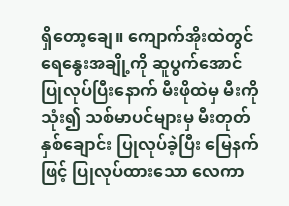ရှိတော့ချေ။ ကျောက်အိုးထဲတွင် ရေနွေးအချို့ကို ဆူပွက်အောင် ပြုလုပ်ပြီးနောက် မီးဖိုထဲမှ မီးကိုသုံး၍ သစ်မာပင်များမှ မီးတုတ်နှစ်ချောင်း ပြုလုပ်ခဲ့ပြီး မြေနက်ဖြင့် ပြုလုပ်ထားသော လေကာ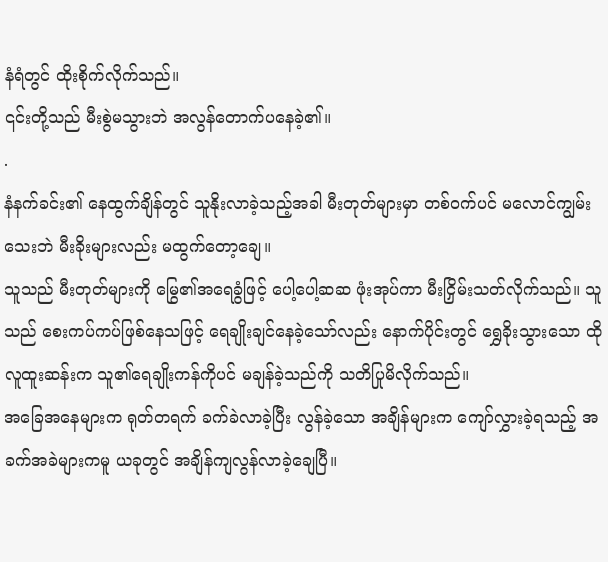နံရံတွင် ထိုးစိုက်လိုက်သည်။
၎င်းတို့သည် မီးစွဲမသွားဘဲ အလွန်တောက်ပနေခဲ့၏။
.
နံနက်ခင်း၏ နေထွက်ချိန်တွင် သူနိုးလာခဲ့သည့်အခါ မီးတုတ်များမှာ တစ်ဝက်ပင် မလောင်ကျွမ်းသေးဘဲ မီးခိုးများလည်း မထွက်တော့ချေ။
သူသည် မီးတုတ်များကို မြွေ၏အရေခွံဖြင့် ပေါ့ပေါ့ဆဆ ဖုံးအုပ်ကာ မီးငြှိမ်းသတ်လိုက်သည်။ သူသည် စေးကပ်ကပ်ဖြစ်နေသဖြင့် ရေချိုးချင်နေခဲ့သော်လည်း နောက်ပိုင်းတွင် ရွှေခိုးသွားသော ထိုလူထူးဆန်းက သူ၏ရေချိုးကန်ကိုပင် မချန်ခဲ့သည်ကို သတိပြုမိလိုက်သည်။
အခြေအနေများက ရုတ်တရက် ခက်ခဲလာခဲ့ပြီး လွန်ခဲ့သော အချိန်များက ကျော်လွှားခဲ့ရသည့် အခက်အခဲများကမူ ယခုတွင် အချိန်ကျလွန်လာခဲ့ချေပြီ။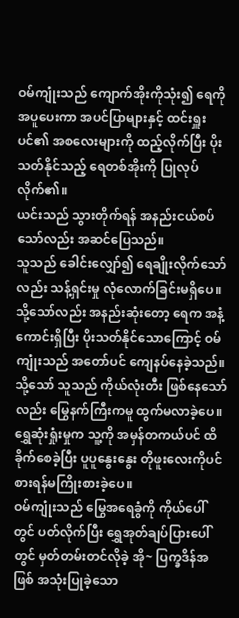ဝမ်ကျုံးသည် ကျောက်အိုးကိုသုံး၍ ရေကို အပူပေးကာ အပင်ပြာများနှင့် ထင်းရှူးပင်၏ အစလေးများကို ထည့်လိုက်ပြီး ပိုးသတ်နိုင်သည့် ရေတစ်အိုးကို ပြုလုပ်လိုက်၏။
ယင်းသည် သွားတိုက်ရန် အနည်းငယ်စပ်သော်လည်း အဆင်ပြေသည်။
သူသည် ခေါင်းလျှော်၍ ရေချိုးလိုက်သော်လည်း သန့်ရှင်းမှု လုံလောက်ခြင်းမရှိပေ။
သို့သော်လည်း အနည်းဆုံးတော့ ရေက အနံ့ကောင်းရှိပြီး ပိုးသတ်နိုင်သောကြောင့် ဝမ်ကျုံးသည် အတော်ပင် ကျေနပ်နေခဲ့သည်။
သို့သော် သူသည် ကိုယ်လုံးတီး ဖြစ်နေသော်လည်း မြွေနက်ကြီးကမူ ထွက်မလာခဲ့ပေ။ ရွှေဆုံးရှုံးမှုက သူ့ကို အမှန်တကယ်ပင် ထိခိုက်စေခဲ့ပြီး ပူပူနွေးနွေး တိုဖူးလေးကိုပင် စားရန်မကြိုးစားခဲ့ပေ။
ဝမ်ကျုံးသည် မြွေအရေခွံကို ကိုယ်ပေါ်တွင် ပတ်လိုက်ပြီး ရွှေအုတ်ချပ်ပြားပေါ်တွင် မှတ်တမ်းတင်လိုခဲ့ အို~ ပြက္ခဒိန်အဖြစ် အသုံးပြုခဲ့သော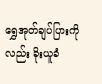ရွှေအုတ်ချပ်ပြားကိုလည်း ခိုးယူခံ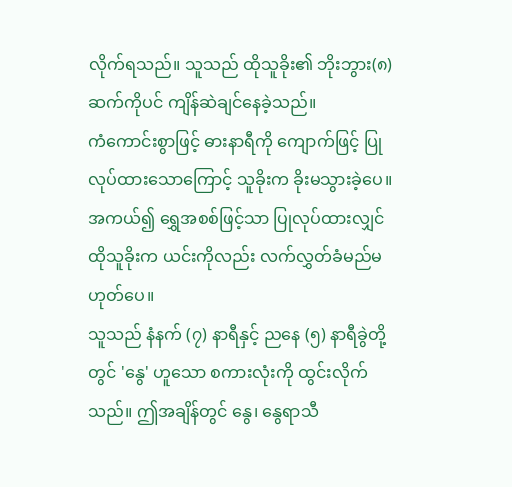လိုက်ရသည်။ သူသည် ထိုသူခိုး၏ ဘိုးဘွား(၈)ဆက်ကိုပင် ကျိန်ဆဲချင်နေခဲ့သည်။
ကံကောင်းစွာဖြင့် ဓားနာရီကို ကျောက်ဖြင့် ပြုလုပ်ထားသောကြောင့် သူခိုးက ခိုးမသွားခဲ့ပေ။ အကယ်၍ ရွှေအစစ်ဖြင့်သာ ပြုလုပ်ထားလျှင် ထိုသူခိုးက ယင်းကိုလည်း လက်လွှတ်ခံမည်မဟုတ်ပေ။
သူသည် နံနက် (၇) နာရီနှင့် ညနေ (၅) နာရီခွဲတို့တွင် 'နွေ' ဟူသော စကားလုံးကို ထွင်းလိုက်သည်။ ဤအချိန်တွင် နွေ၊ နွေရာသီ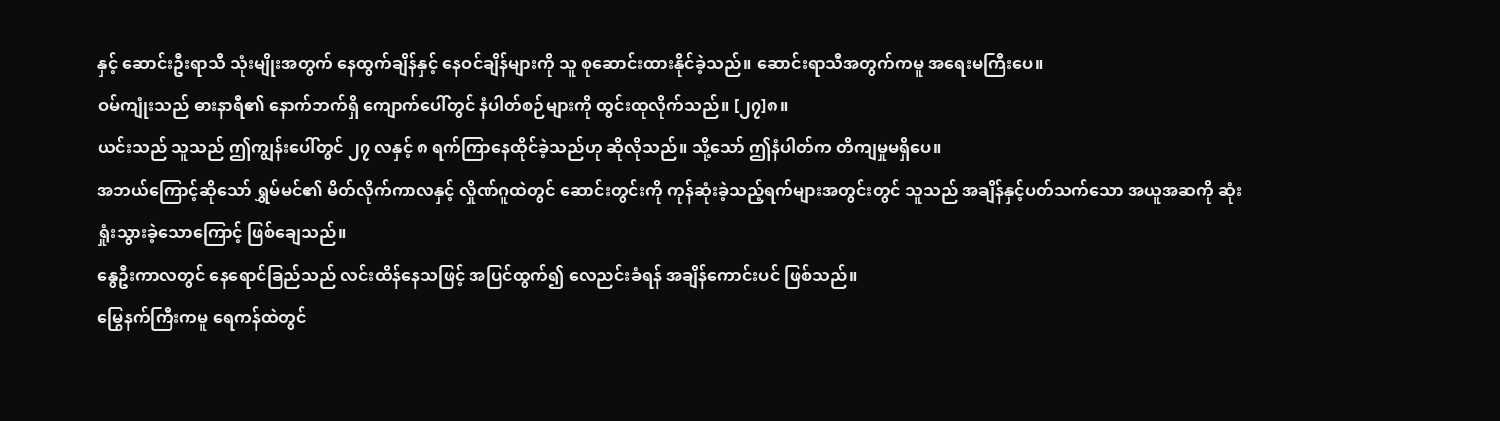နှင့် ဆောင်းဦးရာသီ သုံးမျိုးအတွက် နေထွက်ချိန်နှင့် နေဝင်ချိန်များကို သူ စုဆောင်းထားနိုင်ခဲ့သည်။ ဆောင်းရာသီအတွက်ကမူ အရေးမကြီးပေ။
ဝမ်ကျုံးသည် ဓားနာရီ၏ နောက်ဘက်ရှိ ကျောက်ပေါ်တွင် နံပါတ်စဉ်များကို ထွင်းထုလိုက်သည်။ [၂၇]၈။
ယင်းသည် သူသည် ဤကျွန်းပေါ်တွင် ၂၇ လနှင့် ၈ ရက်ကြာနေထိုင်ခဲ့သည်ဟု ဆိုလိုသည်။ သို့သော် ဤနံပါတ်က တိကျမှုမရှိပေ။
အဘယ်ကြောင့်ဆိုသော် ရွှမ်မင်၏ မိတ်လိုက်ကာလနှင့် လှိုဏ်ဂူထဲတွင် ဆောင်းတွင်းကို ကုန်ဆုံးခဲ့သည့်ရက်များအတွင်းတွင် သူသည် အချိန်နှင့်ပတ်သက်သော အယူအဆကို ဆုံးရှုံးသွားခဲ့သောကြောင့် ဖြစ်ချေသည်။
နွေဦးကာလတွင် နေရောင်ခြည်သည် လင်းထိန်နေသဖြင့် အပြင်ထွက်၍ လေညင်းခံရန် အချိန်ကောင်းပင် ဖြစ်သည်။
မြွေနက်ကြီးကမူ ရေကန်ထဲတွင်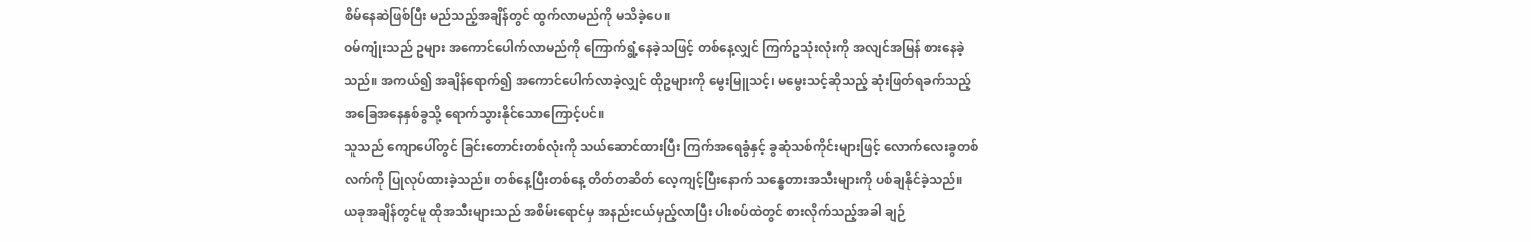စိမ်နေဆဲဖြစ်ပြီး မည်သည့်အချိန်တွင် ထွက်လာမည်ကို မသိခဲ့ပေ။
ဝမ်ကျုံးသည် ဥများ အကောင်ပေါက်လာမည်ကို ကြောက်ရွံ့နေခဲ့သဖြင့် တစ်နေ့လျှင် ကြက်ဥသုံးလုံးကို အလျင်အမြန် စားနေခဲ့သည်။ အကယ်၍ အချိန်ရောက်၍ အကောင်ပေါက်လာခဲ့လျှင် ထိုဥများကို မွေးမြူသင့်၊ မမွေးသင့်ဆိုသည့် ဆုံးဖြတ်ရခက်သည့် အခြေအနေနှစ်ခွသို့ ရောက်သွားနိုင်သောကြောင့်ပင်။
သူသည် ကျောပေါ်တွင် ခြင်းတောင်းတစ်လုံးကို သယ်ဆောင်ထားပြီး ကြက်အရေခွံနှင့် ခွဆုံသစ်ကိုင်းများဖြင့် လောက်လေးခွတစ်လက်ကို ပြုလုပ်ထားခဲ့သည်။ တစ်နေ့ပြီးတစ်နေ့ တိတ်တဆိတ် လေ့ကျင့်ပြီးနောက် သန္ဓေတားအသီးများကို ပစ်ချနိုင်ခဲ့သည်။
ယခုအချိန်တွင်မူ ထိုအသီးများသည် အစိမ်းရောင်မှ အနည်းငယ်မှည့်လာပြီး ပါးစပ်ထဲတွင် စားလိုက်သည့်အခါ ချဉ်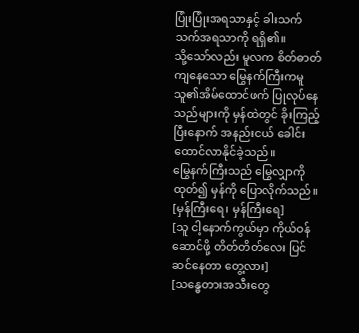ပြုံးပြုံးအရသာနှင့် ခါးသက်သက်အရသာကို ရရှိ၏။
သို့သော်လည်း မူလက စိတ်ဓာတ်ကျနေသော မြွေနက်ကြီးကမူ သူ၏အိမ်ထောင်ဖက် ပြုလုပ်နေသည်များကို မှန်ထဲတွင် ခိုးကြည့်ပြီးနောက် အနည်းငယ် ခေါင်းထောင်လာနိုင်ခဲ့သည်။
မြွေနက်ကြီးသည် မြွေလျှာကိုထုတ်၍ မှန်ကို ပြောလိုက်သည်။
[မှန်ကြီးရေ၊ မှန်ကြီးရေ]
[သူ ငါ့နောက်ကွယ်မှာ ကိုယ်ဝန်ဆောင်ဖို့ တိတ်တိတ်လေး ပြင်ဆင်နေတာ တွေ့လား]
[သန္ဓေတားအသီးတွေ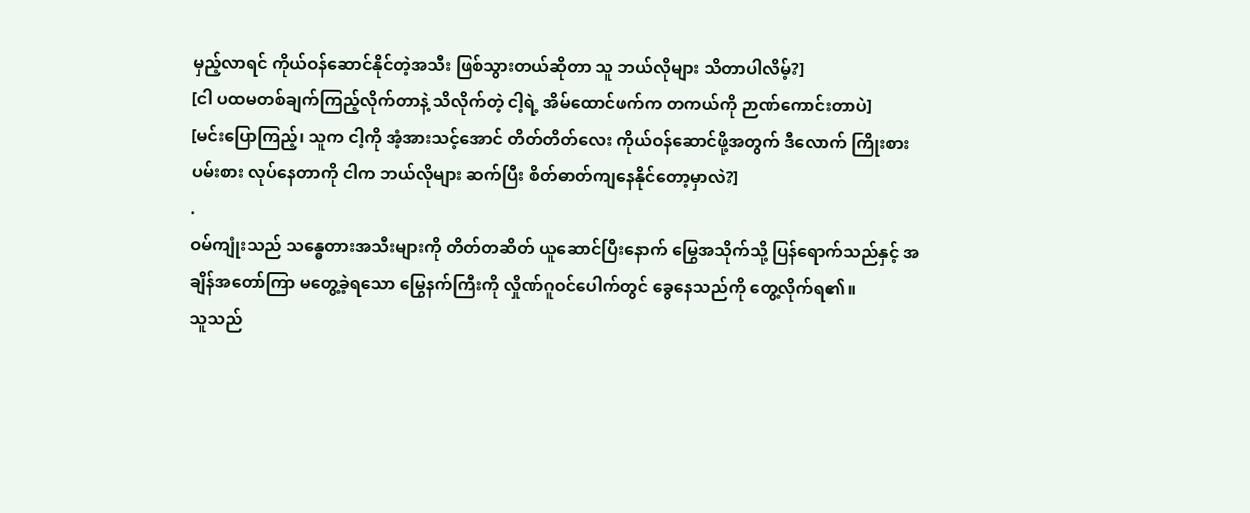မှည့်လာရင် ကိုယ်ဝန်ဆောင်နိုင်တဲ့အသီး ဖြစ်သွားတယ်ဆိုတာ သူ ဘယ်လိုများ သိတာပါလိမ့်?]
[ငါ ပထမတစ်ချက်ကြည့်လိုက်တာနဲ့ သိလိုက်တဲ့ ငါ့ရဲ့ အိမ်ထောင်ဖက်က တကယ်ကို ဉာဏ်ကောင်းတာပဲ]
[မင်းပြောကြည့်၊ သူက ငါ့ကို အံ့အားသင့်အောင် တိတ်တိတ်လေး ကိုယ်ဝန်ဆောင်ဖို့အတွက် ဒီလောက် ကြိုးစားပမ်းစား လုပ်နေတာကို ငါက ဘယ်လိုများ ဆက်ပြီး စိတ်ဓာတ်ကျနေနိုင်တော့မှာလဲ?]
.
ဝမ်ကျုံးသည် သန္ဓေတားအသီးများကို တိတ်တဆိတ် ယူဆောင်ပြီးနောက် မြွေအသိုက်သို့ ပြန်ရောက်သည်နှင့် အချိန်အတော်ကြာ မတွေ့ခဲ့ရသော မြွေနက်ကြီးကို လှိုဏ်ဂူဝင်ပေါက်တွင် ခွေနေသည်ကို တွေ့လိုက်ရ၏။
သူသည်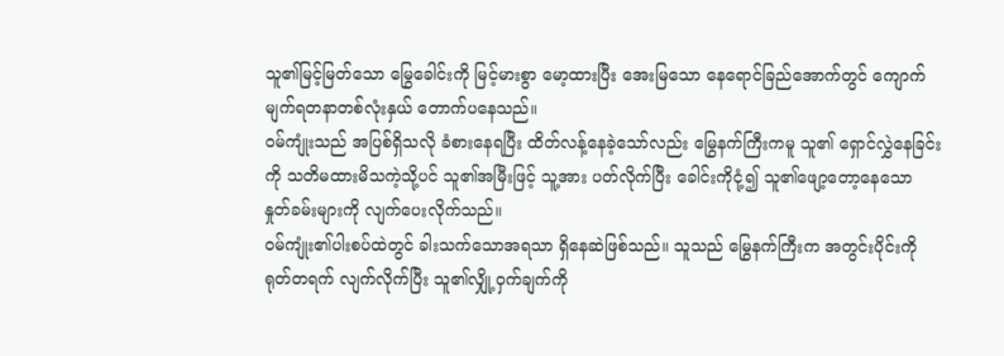သူ၏မြင့်မြတ်သော မြွေခေါင်းကို မြင့်မားစွာ မော့ထားပြီး အေးမြသော နေရောင်ခြည်အောက်တွင် ကျောက်မျက်ရတနာတစ်လုံးနှယ် တောက်ပနေသည်။
ဝမ်ကျုံးသည် အပြစ်ရှိသလို ခံစားနေရပြီး ထိတ်လန့်နေခဲ့သော်လည်း မြွေနက်ကြီးကမူ သူ၏ ရှောင်လွှဲနေခြင်းကို သတိမထားမိသကဲ့သို့ပင် သူ၏အမြီးဖြင့် သူ့အား ပတ်လိုက်ပြီး ခေါင်းကိုငုံ့၍ သူ၏ဖျော့တော့နေသော နှုတ်ခမ်းများကို လျက်ပေးလိုက်သည်။
ဝမ်ကျုံး၏ပါးစပ်ထဲတွင် ခါးသက်သောအရသာ ရှိနေဆဲဖြစ်သည်။ သူသည် မြွေနက်ကြီးက အတွင်းပိုင်းကို ရုတ်တရက် လျက်လိုက်ပြီး သူ၏လျှို့ဝှက်ချက်ကို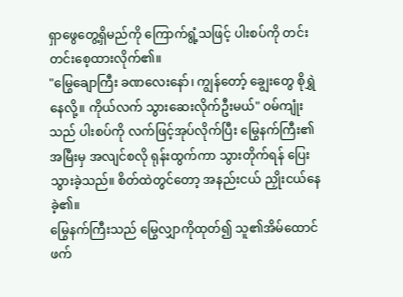ရှာဖွေတွေ့ရှိမည်ကို ကြောက်ရွံ့သဖြင့် ပါးစပ်ကို တင်းတင်းစေ့ထားလိုက်၏။
"မြွေချောကြီး ခဏလေးနော်၊ ကျွန်တော့် ချွေးတွေ စိုရွှဲနေလို့။ ကိုယ်လက် သွားဆေးလိုက်ဦးမယ်" ဝမ်ကျုံးသည် ပါးစပ်ကို လက်ဖြင့်အုပ်လိုက်ပြီး မြွေနက်ကြီး၏အမြီးမှ အလျင်စလို ရုန်းထွက်ကာ သွားတိုက်ရန် ပြေးသွားခဲ့သည်။ စိတ်ထဲတွင်တော့ အနည်းငယ် ညှိုးငယ်နေခဲ့၏။
မြွေနက်ကြီးသည် မြွေလျှာကိုထုတ်၍ သူ၏အိမ်ထောင်ဖက်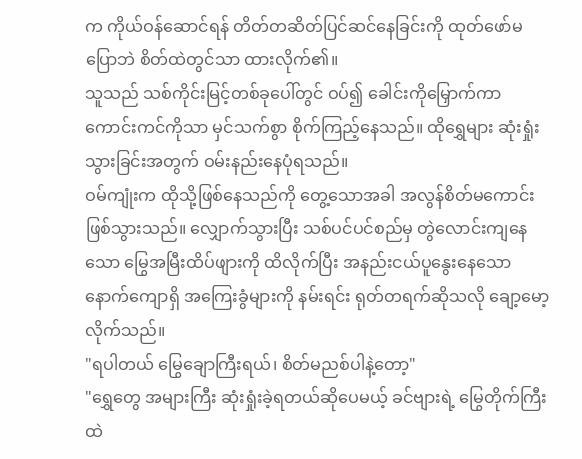က ကိုယ်ဝန်ဆောင်ရန် တိတ်တဆိတ်ပြင်ဆင်နေခြင်းကို ထုတ်ဖော်မပြောဘဲ စိတ်ထဲတွင်သာ ထားလိုက်၏။
သူသည် သစ်ကိုင်းမြင့်တစ်ခုပေါ်တွင် ဝပ်၍ ခေါင်းကိုမြှောက်ကာ ကောင်းကင်ကိုသာ မှင်သက်စွာ စိုက်ကြည့်နေသည်။ ထိုရွှေများ ဆုံးရှုံးသွားခြင်းအတွက် ဝမ်းနည်းနေပုံရသည်။
ဝမ်ကျုံးက ထိုသို့ဖြစ်နေသည်ကို တွေ့သောအခါ အလွန်စိတ်မကောင်းဖြစ်သွားသည်။ လျှောက်သွားပြီး သစ်ပင်ပင်စည်မှ တွဲလောင်းကျနေသော မြွေအမြီးထိပ်ဖျားကို ထိလိုက်ပြီး အနည်းငယ်ပူနွေးနေသော နောက်ကျောရှိ အကြေးခွံများကို နမ်းရင်း ရုတ်တရက်ဆိုသလို ချော့မော့လိုက်သည်။
"ရပါတယ် မြွေချောကြီးရယ်၊ စိတ်မညစ်ပါနဲ့တော့"
"ရွှေတွေ အများကြီး ဆုံးရှုံးခဲ့ရတယ်ဆိုပေမယ့် ခင်ဗျားရဲ့ မြွေတိုက်ကြီးထဲ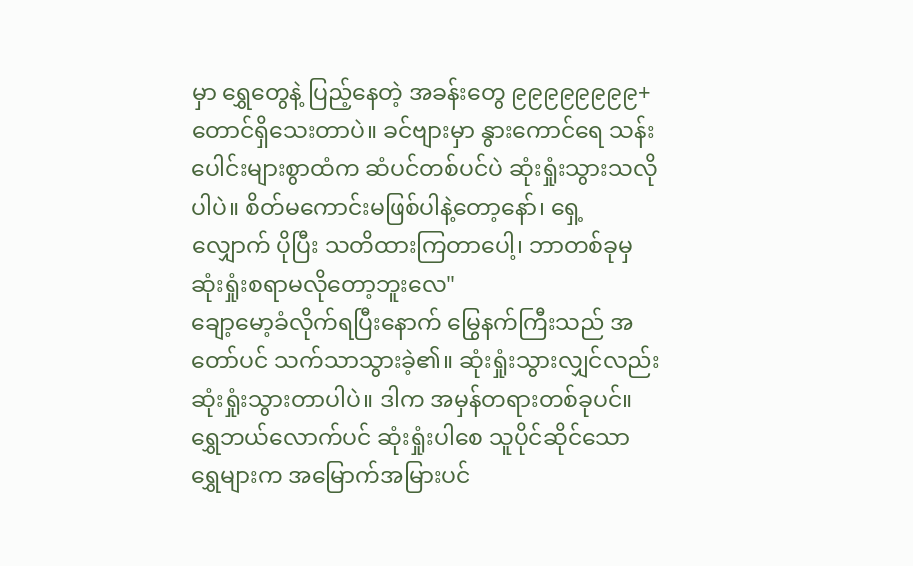မှာ ရွှေတွေနဲ့ ပြည့်နေတဲ့ အခန်းတွေ ၉၉၉၉၉၉၉၉+ တောင်ရှိသေးတာပဲ။ ခင်ဗျားမှာ နွားကောင်ရေ သန်းပေါင်းများစွာထံက ဆံပင်တစ်ပင်ပဲ ဆုံးရှုံးသွားသလိုပါပဲ။ စိတ်မကောင်းမဖြစ်ပါနဲ့တော့နော်၊ ရှေ့လျှောက် ပိုပြီး သတိထားကြတာပေါ့၊ ဘာတစ်ခုမှ ဆုံးရှုံးစရာမလိုတော့ဘူးလေ"
ချော့မော့ခံလိုက်ရပြီးနောက် မြွေနက်ကြီးသည် အတော်ပင် သက်သာသွားခဲ့၏။ ဆုံးရှုံးသွားလျှင်လည်း ဆုံးရှုံးသွားတာပါပဲ။ ဒါက အမှန်တရားတစ်ခုပင်။ ရွှေဘယ်လောက်ပင် ဆုံးရှုံးပါစေ သူပိုင်ဆိုင်သော ရွှေများက အမြောက်အမြားပင်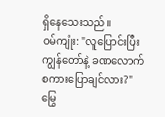ရှိနေသေးသည်။
ဝမ်ကျုံး: "လူပြောင်းပြီး ကျွန်တော်နဲ့ ခဏလောက် စကားပြောချင်လား?"
မြွေ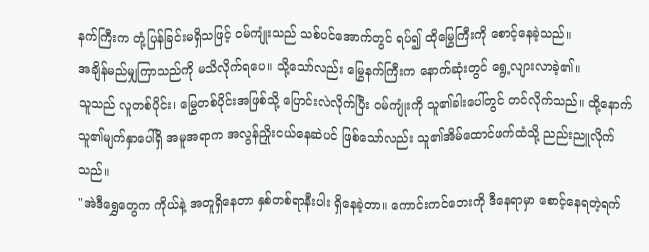နက်ကြီးက တုံ့ပြန်ခြင်းမရှိသဖြင့် ဝမ်ကျုံးသည် သစ်ပင်အောက်တွင် ရပ်၍ ထိုမြွေကြီးကို စောင့်နေခဲ့သည်။
အချိန်မည်မျှကြာသည်ကို မသိလိုက်ရပေ။ သို့သော်လည်း မြွေနက်ကြီးက နောက်ဆုံးတွင် ရွေ့လျားလာခဲ့၏။
သူသည် လူတစ်ပိုင်း၊ မြွေတစ်ပိုင်းအဖြစ်သို့ ပြောင်းလဲလိုက်ပြီး ဝမ်ကျုံးကို သူ၏ခါးပေါ်တွင် တင်လိုက်သည်။ ထို့နောက် သူ၏မျက်နှာပေါ်ရှိ အမူအရာက အလွန်ညှိုးငယ်နေဆဲပင် ဖြစ်သော်လည်း သူ၏အိမ်ထောင်ဖက်ထံသို့ ညည်းညူလိုက်သည်။
"အဲဒီရွှေတွေက ကိုယ်နဲ့ အတူရှိနေတာ နှစ်တစ်ရာနီးပါး ရှိနေခဲ့တာ။ ကောင်းကင်ဘေးကို ဒီနေရာမှာ စောင့်နေရတဲ့ရက်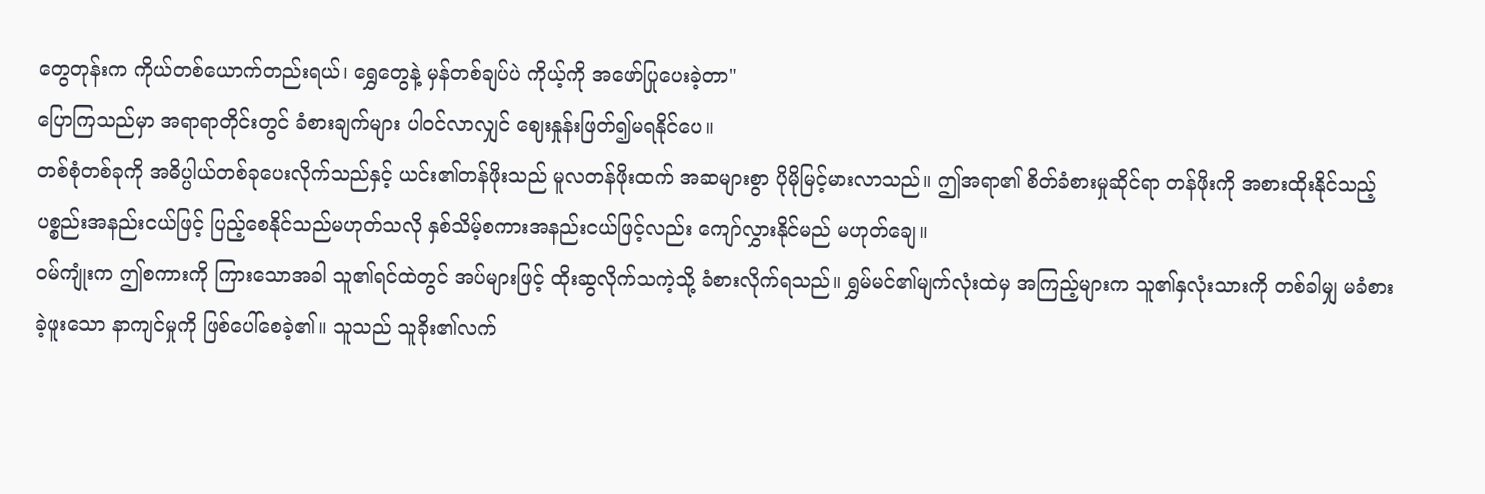တွေတုန်းက ကိုယ်တစ်ယောက်တည်းရယ်၊ ရွှေတွေနဲ့ မှန်တစ်ချပ်ပဲ ကိုယ့်ကို အဖော်ပြုပေးခဲ့တာ"
ပြောကြသည်မှာ အရာရာတိုင်းတွင် ခံစားချက်များ ပါဝင်လာလျှင် ဈေးနှုန်းဖြတ်၍မရနိုင်ပေ။
တစ်စုံတစ်ခုကို အဓိပ္ပါယ်တစ်ခုပေးလိုက်သည်နှင့် ယင်း၏တန်ဖိုးသည် မူလတန်ဖိုးထက် အဆများစွာ ပိုမိုမြင့်မားလာသည်။ ဤအရာ၏ စိတ်ခံစားမှုဆိုင်ရာ တန်ဖိုးကို အစားထိုးနိုင်သည့် ပစ္စည်းအနည်းငယ်ဖြင့် ပြည့်စေနိုင်သည်မဟုတ်သလို နှစ်သိမ့်စကားအနည်းငယ်ဖြင့်လည်း ကျော်လွှားနိုင်မည် မဟုတ်ချေ။
ဝမ်ကျုံးက ဤစကားကို ကြားသောအခါ သူ၏ရင်ထဲတွင် အပ်များဖြင့် ထိုးဆွလိုက်သကဲ့သို့ ခံစားလိုက်ရသည်။ ရွှမ်မင်၏မျက်လုံးထဲမှ အကြည့်များက သူ၏နှလုံးသားကို တစ်ခါမျှ မခံစားခဲ့ဖူးသော နာကျင်မှုကို ဖြစ်ပေါ်စေခဲ့၏။ သူသည် သူခိုး၏လက်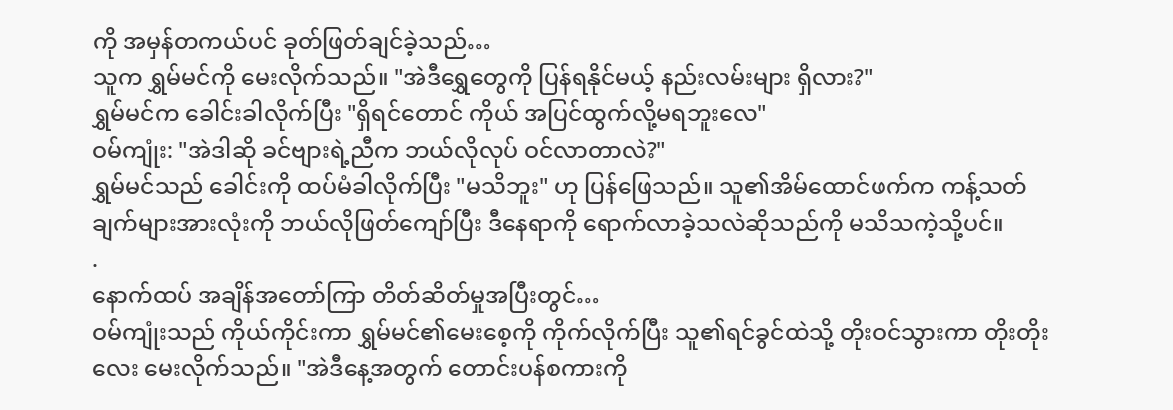ကို အမှန်တကယ်ပင် ခုတ်ဖြတ်ချင်ခဲ့သည်…
သူက ရွှမ်မင်ကို မေးလိုက်သည်။ "အဲဒီရွှေတွေကို ပြန်ရနိုင်မယ့် နည်းလမ်းများ ရှိလား?"
ရွှမ်မင်က ခေါင်းခါလိုက်ပြီး "ရှိရင်တောင် ကိုယ် အပြင်ထွက်လို့မရဘူးလေ"
ဝမ်ကျုံး: "အဲဒါဆို ခင်ဗျားရဲ့ညီက ဘယ်လိုလုပ် ဝင်လာတာလဲ?"
ရွှမ်မင်သည် ခေါင်းကို ထပ်မံခါလိုက်ပြီး "မသိဘူး" ဟု ပြန်ဖြေသည်။ သူ၏အိမ်ထောင်ဖက်က ကန့်သတ်ချက်များအားလုံးကို ဘယ်လိုဖြတ်ကျော်ပြီး ဒီနေရာကို ရောက်လာခဲ့သလဲဆိုသည်ကို မသိသကဲ့သို့ပင်။
.
နောက်ထပ် အချိန်အတော်ကြာ တိတ်ဆိတ်မှုအပြီးတွင်…
ဝမ်ကျုံးသည် ကိုယ်ကိုင်းကာ ရွှမ်မင်၏မေးစေ့ကို ကိုက်လိုက်ပြီး သူ၏ရင်ခွင်ထဲသို့ တိုးဝင်သွားကာ တိုးတိုးလေး မေးလိုက်သည်။ "အဲဒီနေ့အတွက် တောင်းပန်စကားကို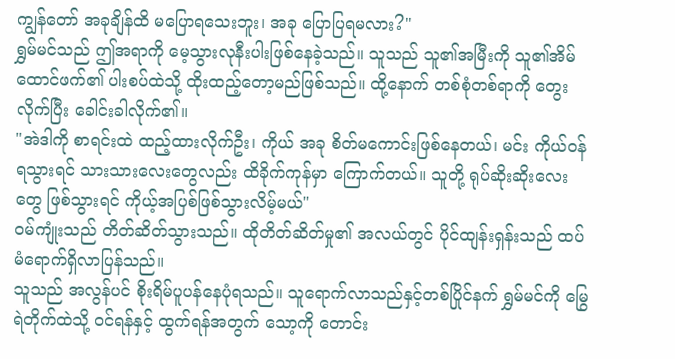ကျွန်တော် အခုချိန်ထိ မပြောရသေးဘူး၊ အခု ပြောပြရမလား?"
ရွှမ်မင်သည် ဤအရာကို မေ့သွားလုနီးပါးဖြစ်နေခဲ့သည်။ သူသည် သူ၏အမြီးကို သူ၏အိမ်ထောင်ဖက်၏ ပါးစပ်ထဲသို့ ထိုးထည့်တော့မည်ဖြစ်သည်။ ထို့နောက် တစ်စုံတစ်ရာကို တွေးလိုက်ပြီး ခေါင်းခါလိုက်၏။
"အဲဒါကို စာရင်းထဲ ထည့်ထားလိုက်ဦး၊ ကိုယ် အခု စိတ်မကောင်းဖြစ်နေတယ်၊ မင်း ကိုယ်ဝန်ရသွားရင် သားသားလေးတွေလည်း ထိခိုက်ကုန်မှာ ကြောက်တယ်။ သူတို့ ရုပ်ဆိုးဆိုးလေးတွေ ဖြစ်သွားရင် ကိုယ့်အပြစ်ဖြစ်သွားလိမ့်မယ်"
ဝမ်ကျုံးသည် တိတ်ဆိတ်သွားသည်။ ထိုတိတ်ဆိတ်မှု၏ အလယ်တွင် ပိုင်ထျန်းရှန်းသည် ထပ်မံရောက်ရှိလာပြန်သည်။
သူသည် အလွန်ပင် စိုးရိမ်ပူပန်နေပုံရသည်။ သူရောက်လာသည်နှင့်တစ်ပြိုင်နက် ရွှမ်မင်ကို မြွေရဲတိုက်ထဲသို့ ဝင်ရန်နှင့် ထွက်ရန်အတွက် သော့ကို တောင်း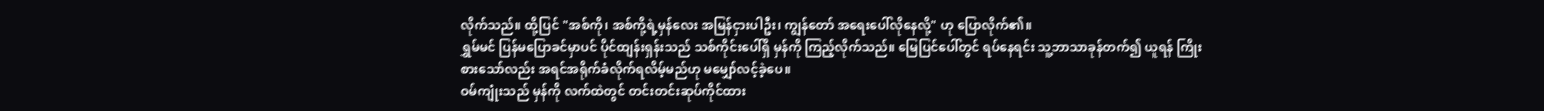လိုက်သည်။ ထို့ပြင် "အစ်ကို၊ အစ်ကို့ရဲ့မှန်လေး အမြန်ငှားပါဦး၊ ကျွန်တော် အရေးပေါ်လိုနေလို့" ဟု ပြောလိုက်၏။
ရွှမ်မင် ပြန်မပြောခင်မှာပင် ပိုင်ထျန်းရှန်းသည် သစ်ကိုင်းပေါ်ရှိ မှန်ကို ကြည့်လိုက်သည်။ မြေပြင်ပေါ်တွင် ရပ်နေရင်း သူ့ဘာသာခုန်တက်၍ ယူရန် ကြိုးစားသော်လည်း အရင်အရိုက်ခံလိုက်ရလိမ့်မည်ဟု မမျှော်လင့်ခဲ့ပေ။
ဝမ်ကျုံးသည် မှန်ကို လက်ထဲတွင် တင်းတင်းဆုပ်ကိုင်ထား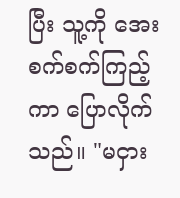ပြီး သူ့ကို အေးစက်စက်ကြည့်ကာ ပြောလိုက်သည်။ "မငှား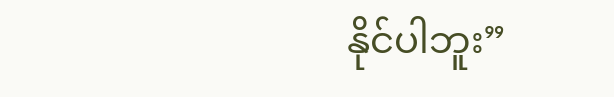နိုင်ပါဘူး”